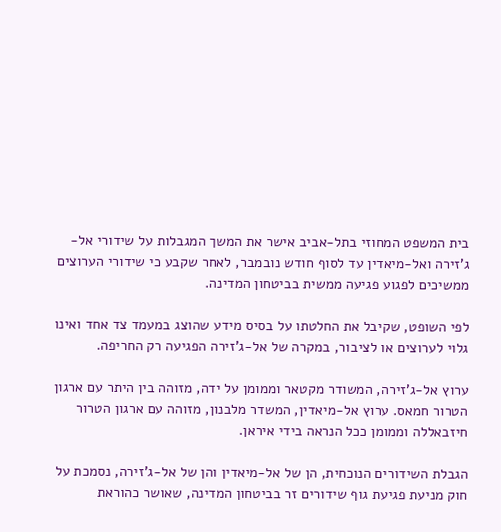בית המשפט המחוזי בתל-אביב אישר את המשך המגבלות על שידורי אל-ג'זירה ואל-מיאדין עד לסוף חודש נובמבר, לאחר שקבע כי שידורי הערוצים ממשיכים לפגוע פגיעה ממשית בביטחון המדינה.

לפי השופט, שקיבל את החלטתו על בסיס מידע שהוצג במעמד צד אחד ואינו גלוי לערוצים או לציבור, במקרה של אל-ג'זירה הפגיעה רק החריפה.

ערוץ אל-ג'זירה, המשודר מקטאר וממומן על ידה, מזוהה בין היתר עם ארגון הטרור חמאס. ערוץ אל-מיאדין, המשדר מלבנון, מזוהה עם ארגון הטרור חיזבאללה וממומן ככל הנראה בידי איראן.

הגבלת השידורים הנוכחית, הן של אל-מיאדין והן של אל-ג'זירה, נסמכת על חוק מניעת פגיעת גוף שידורים זר בביטחון המדינה, שאושר כהוראת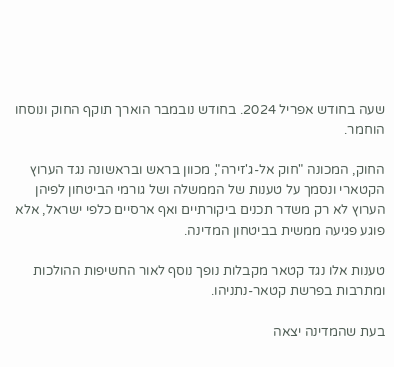שעה בחודש אפריל 2024. בחודש נובמבר הוארך תוקף החוק ונוסחו הוחמר.

החוק, המכונה "חוק אל-ג'זירה", מכוון בראש ובראשונה נגד הערוץ הקטארי ונסמך על טענות של הממשלה ושל גורמי הביטחון לפיהן הערוץ לא רק משדר תכנים ביקורתיים ואף ארסיים כלפי ישראל, אלא פוגע פגיעה ממשית בביטחון המדינה.

טענות אלו נגד קטאר מקבלות נופך נוסף לאור החשיפות ההולכות ומתרבות בפרשת קטאר-נתניהו.

בעת שהמדינה יצאה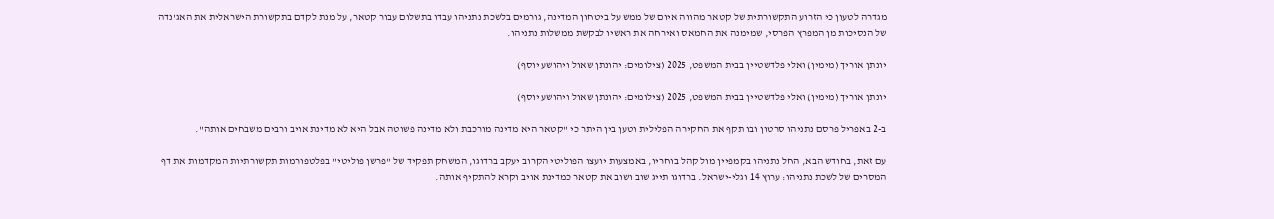מגדרה לטעון כי הזרוע התקשורתית של קטאר מהווה איום של ממש על ביטחון המדינה, גורמים בלשכת נתניהו עבדו בתשלום עבור קטאר, על מנת לקדם בתקשורת הישראלית את האג'נדה של הנסיכות מן המפרץ הפרסי, שמימנה את החמאס ואירחה את ראשיו לבקשת ממשלות נתניהו.

יונתן אוריך (מימין) ואלי פלדשטיין בבית המשפט, 2025 (צילומים: יהונתן שאול ויהושע יוסף)

יונתן אוריך (מימין) ואלי פלדשטיין בבית המשפט, 2025 (צילומים: יהונתן שאול ויהושע יוסף)

ב-2 באפריל פרסם נתניהו סרטון ובו תקף את החקירה הפלילית וטען בין היתר כי "קטאר היא מדינה מורכבת ולא מדינה פשוטה אבל היא לא מדינת אויב ורבים משבחים אותה".

עם זאת, בחודש הבא, החל נתניהו בקמפיין מול קהל בוחריו, באמצעות יועצו הפוליטי הקרוב יעקב ברדוגו, המשחק תפקיד של "פרשן פוליטי" בפלטפורמות תקשורתיות המקדמות את דף המסרים של לשכת נתניהו: ערוץ 14 וגלי-ישראל. ברדוגו תייג שוב ושוב את קטאר כמדינת אויב וקרא להתקיף אותה.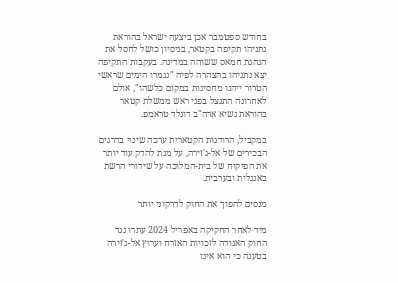בחודש ספטמבר אכן ביצעה ישראל בהוראת נתניהו תקיפה בקטאר, בניסיון כושל לחסל את הנהגת חמאס ששוהה במדינה. בעקבות התקיפה יצא נתניהו בהצהרה לפיה "נגמרו הימים שראשי הטרור ייהנו מחסינות במקום כלשהו", אולם לאחרונה התנצל בפני ראש ממשלת קטאר בהוראת נשיא ארה"ב דונלד טראמפ.

במקביל, הרודנות הקטארית ערכה שינוי בדרגים הבכירים של אל-ג'זירה, על מנת להדק עוד יותר את הפיקוח של בית-המלוכה על שידורי הרשת באנגלית ובערבית.

מנסים להפוך את החוק לדרקוני יותר

מיד לאחר החקיקה באפריל 2024 עתרו נגד החוק האגודה לזכויות האזרח וערוץ אל-ג'זירה בטענה כי הוא אינו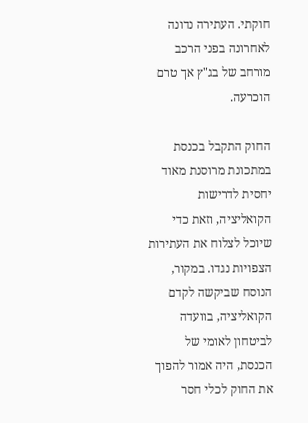חוקתי. העתירה נדונה לאחרונה בפני הרכב מורחב של בג"ץ אך טרם הוכרעה.

החוק התקבל בכנסת במתכונת מרוסנת מאוד יחסית לדרישות הקואליציה, וזאת כדי שיוכל לצלוח את העתירות הצפויות נגדו. במקור, הנוסח שביקשה לקדם הקואליציה, בוועדה לביטחון לאומי של הכנסת, היה אמור להפוך את החוק לכלי חסר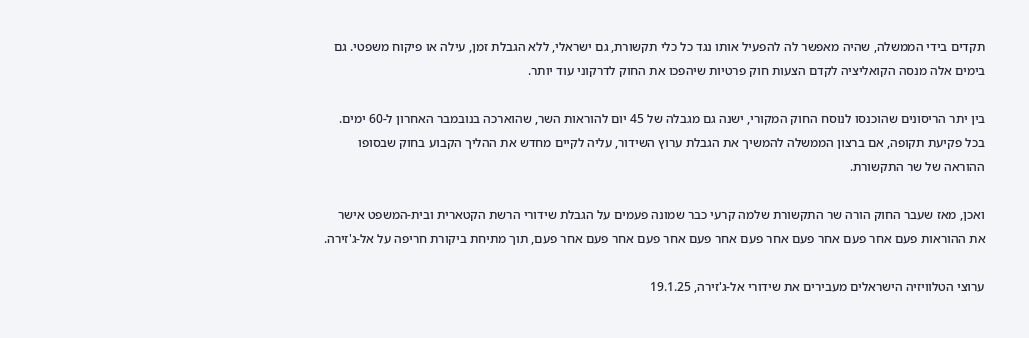תקדים בידי הממשלה, שהיה מאפשר לה להפעיל אותו נגד כל כלי תקשורת, גם ישראלי, ללא הגבלת זמן, עילה או פיקוח משפטי. גם בימים אלה מנסה הקואליציה לקדם הצעות חוק פרטיות שיהפכו את החוק לדרקוני עוד יותר.

בין יתר הריסונים שהוכנסו לנוסח החוק המקורי, ישנה גם מגבלה של 45 יום להוראות השר, שהוארכה בנובמבר האחרון ל-60 ימים. בכל פקיעת תקופה, אם ברצון הממשלה להמשיך את הגבלת ערוץ השידור, עליה לקיים מחדש את ההליך הקבוע בחוק שבסופו ההוראה של שר התקשורת.

ואכן, מאז שעבר החוק הורה שר התקשורת שלמה קרעי כבר שמונה פעמים על הגבלת שידורי הרשת הקטארית ובית-המשפט אישר את ההוראות פעם אחר פעם אחר פעם אחר פעם אחר פעם אחר פעם אחר פעם אחר פעם, תוך מתיחת ביקורת חריפה על אל-ג'זירה.

ערוצי הטלוויזיה הישראלים מעבירים את שידורי אל-ג'זירה, 19.1.25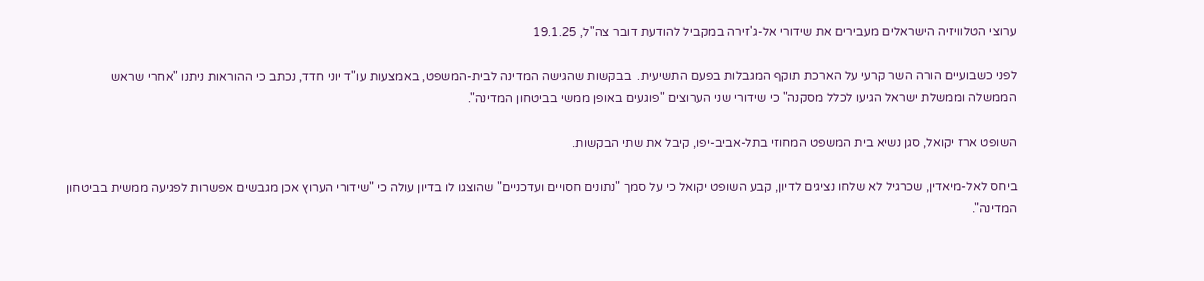ערוצי הטלוויזיה הישראלים מעבירים את שידורי אל-ג'זירה במקביל להודעת דובר צה"ל, 19.1.25

לפני כשבועיים הורה השר קרעי על הארכת תוקף המגבלות בפעם התשיעית.  בבקשות שהגישה המדינה לבית-המשפט, באמצעות עו"ד יוני חדד, נכתב כי ההוראות ניתנו "אחרי שראש הממשלה וממשלת ישראל הגיעו לכלל מסקנה" כי שידורי שני הערוצים "פוגעים באופן ממשי בביטחון המדינה".

השופט ארז יקואל, סגן נשיא בית המשפט המחוזי בתל-אביב-יפו, קיבל את שתי הבקשות.

ביחס לאל-מיאדין, שכרגיל לא שלחו נציגים לדיון, קבע השופט יקואל כי על סמך "נתונים חסויים ועדכניים" שהוצגו לו בדיון עולה כי "שידורי הערוץ אכן מגבשים אפשרות לפגיעה ממשית בביטחון המדינה".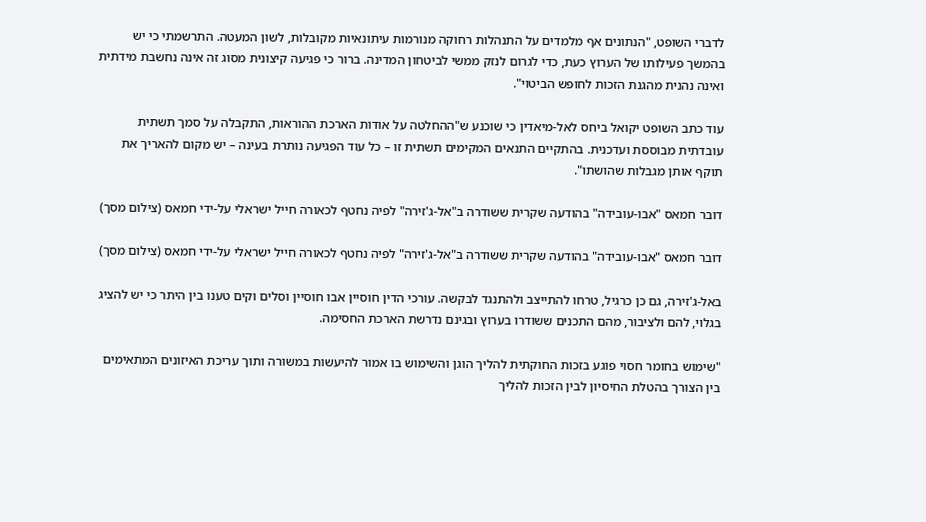לדברי השופט, "הנתונים אף מלמדים על התנהלות רחוקה מנורמות עיתונאיות מקובלות, לשון המעטה. התרשמתי כי יש בהמשך פעילותו של הערוץ כעת, כדי לגרום לנזק ממשי לביטחון המדינה. ברור כי פגיעה קיצונית מסוג זה אינה נחשבת מידתית ואינה נהנית מהגנת הזכות לחופש הביטוי".

עוד כתב השופט יקואל ביחס לאל-מיאדין כי שוכנע ש"ההחלטה על אודות הארכת ההוראות, התקבלה על סמך תשתית עובדתית מבוססת ועדכנית. בהתקיים התנאים המקימים תשתית זו – כל עוד הפגיעה נותרת בעינה – יש מקום להאריך את תוקף אותן מגבלות שהושתו".

דובר חמאס "אבו-עובידה" בהודעה שקרית ששודרה ב"אל-ג'זירה" לפיה נחטף לכאורה חייל ישראלי על-ידי חמאס (צילום מסך)

דובר חמאס "אבו-עובידה" בהודעה שקרית ששודרה ב"אל-ג'זירה" לפיה נחטף לכאורה חייל ישראלי על-ידי חמאס (צילום מסך)

באל-ג'זירה, גם כן כרגיל, טרחו להתייצב ולהתנגד לבקשה. עורכי הדין חוסיין אבו חוסיין וסלים וקים טענו בין היתר כי יש להציג בגלוי, להם ולציבור, מהם התכנים ששודרו בערוץ ובגינם נדרשת הארכת החסימה.

"שימוש בחומר חסוי פוגע בזכות החוקתית להליך הוגן והשימוש בו אמור להיעשות במשורה ותוך עריכת האיזונים המתאימים בין הצורך בהטלת החיסיון לבין הזכות להליך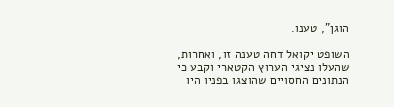הוגן", טענו.

השופט יקואל דחה טענה זו, ואחרות, שהעלו נציגי הערוץ הקטארי וקבע כי הנתונים החסויים שהוצגו בפניו היו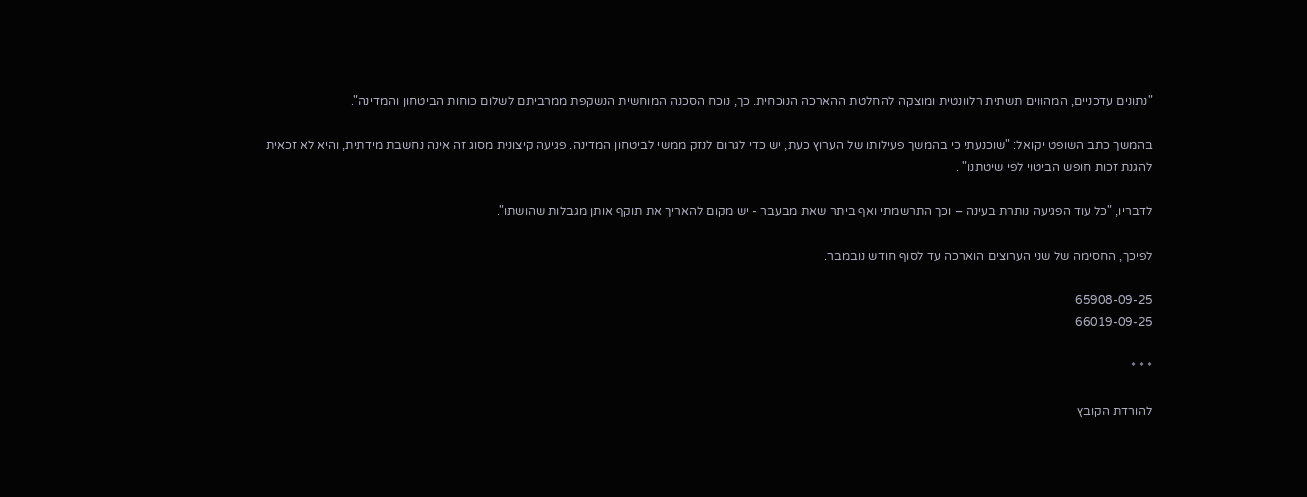"נתונים עדכניים, המהווים תשתית רלוונטית ומוצקה להחלטת ההארכה הנוכחית. כך, נוכח הסכנה המוחשית הנשקפת ממרביתם לשלום כוחות הביטחון והמדינה".

בהמשך כתב השופט יקואל: "שוכנעתי כי בהמשך פעילותו של הערוץ כעת, יש כדי לגרום לנזק ממשי לביטחון המדינה. פגיעה קיצונית מסוג זה אינה נחשבת מידתית, והיא לא זכאית להגנת זכות חופש הביטוי לפי שיטתנו" .

לדבריו, "כל עוד הפגיעה נותרת בעינה – וכך התרשמתי ואף ביתר שאת מבעבר - יש מקום להאריך את תוקף אותן מגבלות שהושתו".

לפיכך, החסימה של שני הערוצים הוארכה עד לסוף חודש נובמבר.

65908-09-25
66019-09-25

* * *

להורדת הקובץ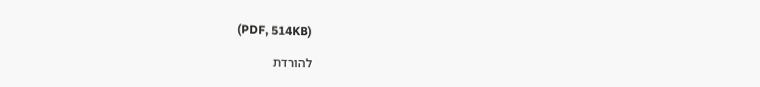(PDF, 514KB)

להורדת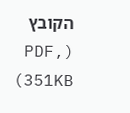הקובץ (PDF, 351KB)